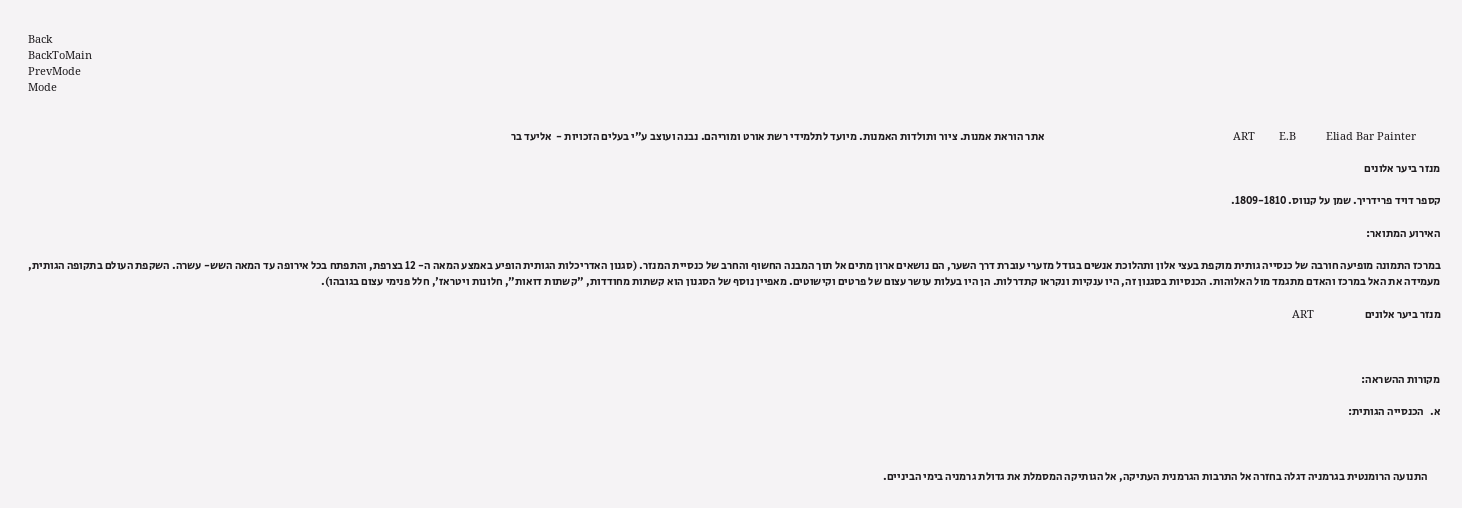Back
BackToMain
PrevMode
Mode


        ART        E.B          Eliad Bar Painter                                                               אתר הוראת אמנות. ציור ותולדות האמנות. מיועד לתלמידי רשת אורט ומוריהם. נבנה ועוצב ע"י בעלים הזכויות -  אליעד בר

מנזר ביער אלונים

קספר דויד פרידריך. שמן על קנווס. 1809-1810.

האירוע המתואר:

במרכז התמונה מופיעה חורבה של כנסייה גותית מוקפת בעצי אלון ותהלוכת אנשים בגודל מזערי עוברת דרך השער, הם נושאים ארון מתים אל תוך המבנה החשוף והחרב של כנסיית המנזר. (סגנון האדריכלות הגותית הופיע באמצע המאה ה- 12 בצרפת, והתפתח בכל אירופה עד המאה השש- עשרה. השקפת העולם בתקופה הגותית, מעמידה את האל במרכז והאדם מתגמד מול האלוהות. הכנסיות בסגנון זה, היו ענקיות ונקראו קתדרלות. הן היו בעלות עושר עצום של פרטים וקישוטים. מאפיין נוסף של הסגנון הוא קשתות מחודדות, "קשתות דואות", חלונות ויטראז', חלל פנימי עצום בגובהו).

מנזר ביער אלונים                       ART



מקורות ההשראה:

א.   הכנסייה הגותית:



      התנועה הרומנטית בגרמניה דגלה בחזרה אל התרבות הגרמנית העתיקה, אל הגותיקה המסמלת את גדולת גרמניה בימי הביניים.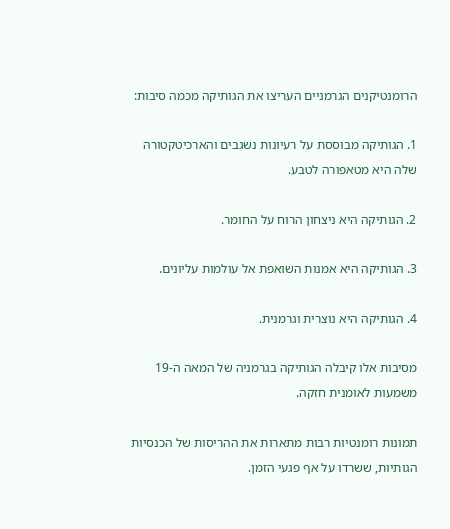הרומנטיקנים הגרמניים העריצו את הגותיקה מכמה סיבות:

1. הגותיקה מבוססת על רעיונות נשגבים והארכיטקטורה שלה היא מטאפורה לטבע.

2. הגותיקה היא ניצחון הרוח על החומר.

3. הגותיקה היא אמנות השואפת אל עולמות עליונים.

4. הגותיקה היא נוצרית וגרמנית.

מסיבות אלו קיבלה הגותיקה בגרמניה של המאה ה-19 משמעות לאומנית חזקה.

תמונות רומנטיות רבות מתארות את ההריסות של הכנסיות הגותיות, ששרדו על אף פגעי הזמן.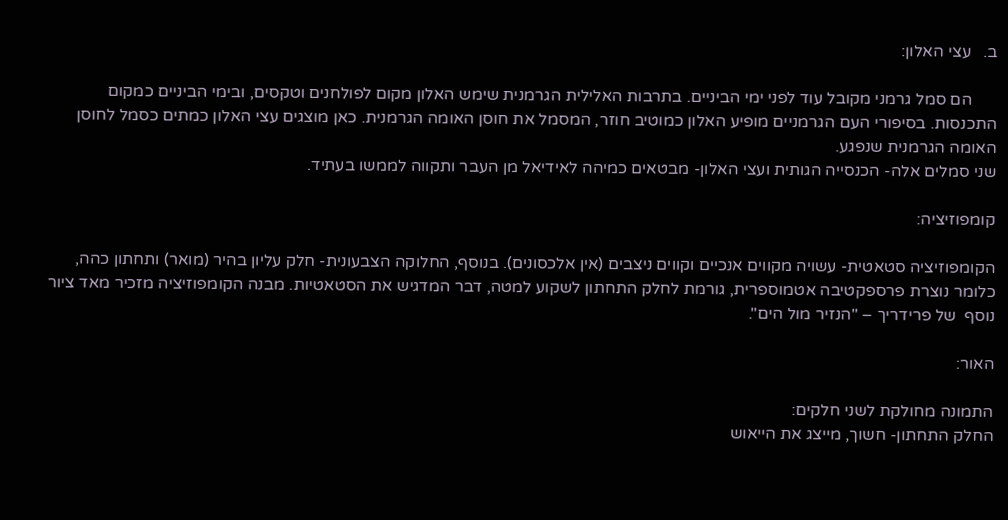ב.   עצי האלון:

      הם סמל גרמני מקובל עוד לפני ימי הביניים. בתרבות האלילית הגרמנית שימש האלון מקום לפולחנים וטקסים, ובימי הביניים כמקום התכנסות. בסיפורי העם הגרמניים מופיע האלון כמוטיב חוזר, המסמל את חוסן האומה הגרמנית. כאן מוצגים עצי האלון כמתים כסמל לחוסן האומה הגרמנית שנפגע.
שני סמלים אלה- הכנסייה הגותית ועצי האלון- מבטאים כמיהה לאידיאל מן העבר ותקווה לממשו בעתיד.

קומפוזיציה:

הקומפוזיציה סטאטית- עשויה מקווים אנכיים וקווים ניצבים (אין אלכסונים). בנוסף, החלוקה הצבעונית- חלק עליון בהיר (מואר) ותחתון כהה, כלומר נוצרת פרספקטיבה אטמוספרית, גורמת לחלק התחתון לשקוע למטה, דבר המדגיש את הסטאטיות. מבנה הקומפוזיציה מזכיר מאד ציור נוסף  של פרידריך – "הנזיר מול הים".

האור:

התמונה מחולקת לשני חלקים:
החלק התחתון- חשוך, מייצג את הייאוש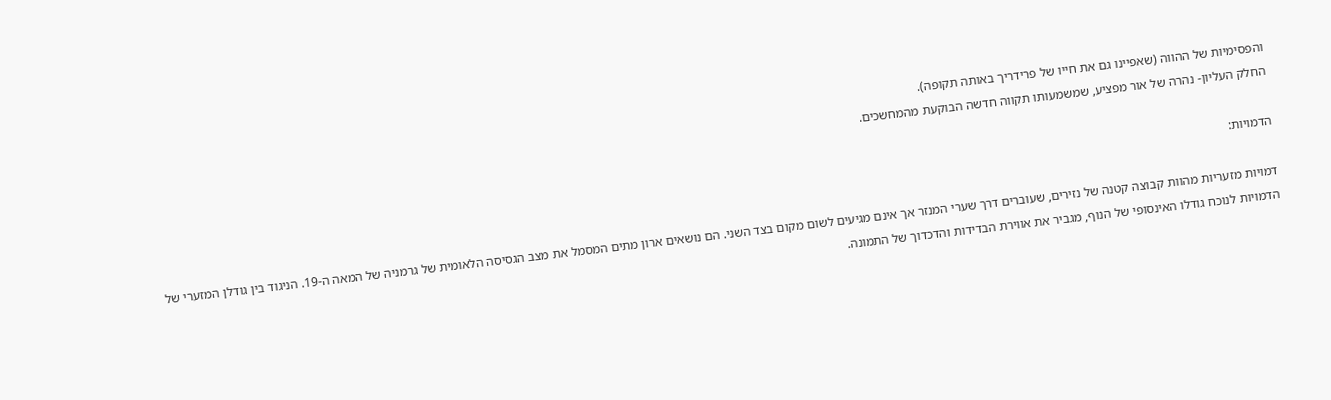והפסימיות של ההווה (שאפיינו גם את חייו של פרידריך באותה תקופה).
החלק העליון- נהרה של אור מפציע, שמשמעותו תקווה חדשה הבוקעת מהמחשכים.

הדמויות:

דמויות מזעריות מהוות קבוצה קטנה של נזירים, שעוברים דרך שערי המנזר אך אינם מגיעים לשום מקום בצד השני. הם נושאים ארון מתים המסמל את מצב הגסיסה הלאומית של גרמניה של המאה ה-19. הניגוד בין גודלן המזערי של הדמויות לנוכח גודלו האינסופי של הנוף, מגביר את אווירת הבדידות והדכדוך של התמונה.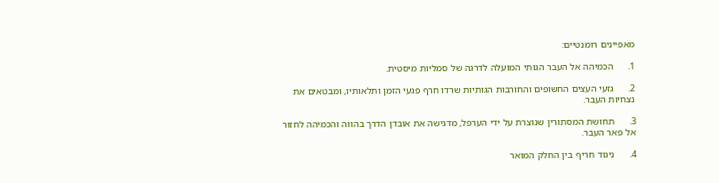מאפיינים רומנטיים:

1.      הכמיהה אל העבר הגותי המועלה לדרגה של סמליות מיסטית.

2.      גזעי העצים החשופים והחורבות הגותיות שרדו חרף פגעי הזמן ותלאותיו, ומבטאים את נצחיות העבר.

3.      תחושת המסתורין שנוצרת על ידי הערפל, מדגישה את אובדן הדרך בהווה והכמיהה לחזור אל פאר העבר.

4.      ניגוד חריף בין החלק המואר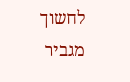לחשוך מגביר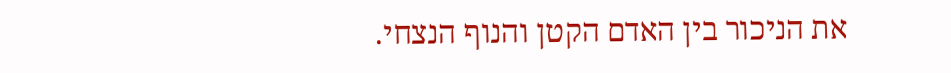את הניכור בין האדם הקטן והנוף הנצחי.